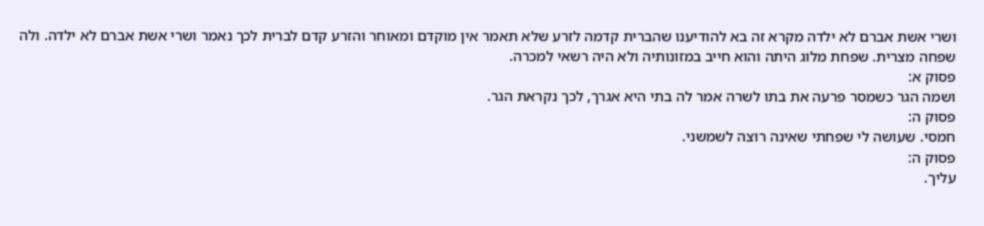ושרי אשת אברם לא ילדה מקרא זה בא להודיענו שהברית קדמה לזרע שלא תאמר אין מוקדם ומאוחר והזרע קדם לברית לכך נאמר ושרי אשת אברם לא ילדה. ולה שפחה מצרית. שפחת מלוג היתה והוא חייב במזונותיה ולא היה רשאי למכרה.
פסוק א:
ושמה הגר כשמסר פרעה את בתו לשרה אמר לה בתי היא אגרך, לכך נקראת הגר.
פסוק ה:
חמסי. שעושה לי שפחתי שאינה רוצה לשמשני.
פסוק ה:
עליך.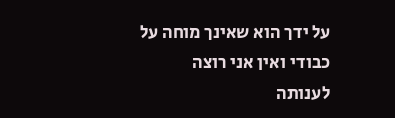על ידך הוא שאינך מוחה על כבודי ואין אני רוצה לענותה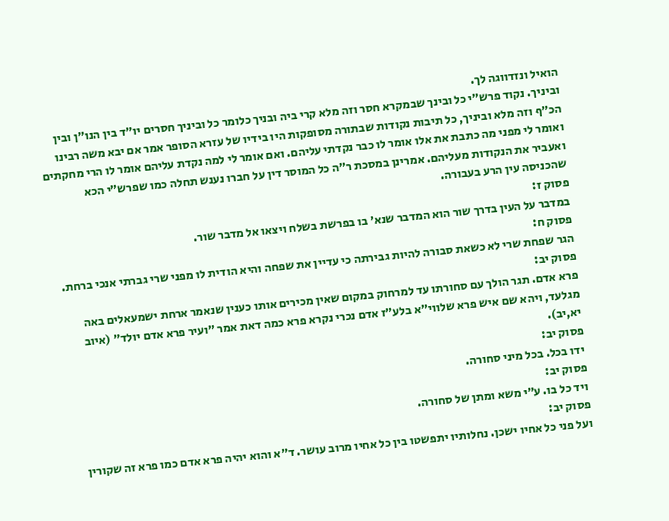הואיל ונזדווגה לך.
וביניך. נקוד פרש״י כל ובינך שבמקרא חסר וזה מלא קרי ביה ובניך כלומר כל וביניך חסרים יו״ד בין הנו״ן ובין הכ״ף וזה מלא וביניך, כל תיבות נקודות שבתורה מסופקות היו בידיו של עזרא הסופר אמר אם יבא משה רבינו ואומר לי מפני מה כתבת את אלו אומר לו כבר נקדתי עליהם. ואם אומר לי למה נקדת עליהם אומר לו הרי מחקתים ואעביר את הנקודות מעליהם. אמרינן במסכת ר״ה כל המוסר דין על חברו נענש תחלה כמו שפרש״י הכא שהכניסה עין הרע בעבורה.
פסוק ז:
במדבר על העין בדרך שור הוא המדבר שנא׳ בו בפרשת בשלח ויצאו אל מדבר שור.
פסוק ח:
הגר שפחת שרי לא כשאת סבורה להיות גבירתה כי עדיין את שפחה והיא הודית לו מפני שרי גברתי אנכי ברחת.
פסוק יב:
פרא אדם. תגר הולך עם סחורתו עד למרחוק במקום שאין מכירים אותו כענין שנאמר ארחת ישמעאלים באה מגלעד, ויהא שם איש פרא שלווי״א בלע״ז אדם נכרי נקרא פרא כמה דאת אמר ״ועיר פרא אדם יולד״ (איוב יא,יב).
פסוק יב:
ידו בכל. בכל מיני סחורה.
פסוק יב:
ויד כל בו. ע״י משא ומתן של סחורה.
פסוק יב:
ועל פני כל אחיו ישכן. נחלותיו יתפשטו בין כל אחיו מרוב עושר. ד״א והוא יהיה פרא אדם כמו פרא זה שקורין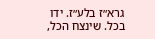גרא״ז בלע״ז. ידו בכל. שינצח הכל,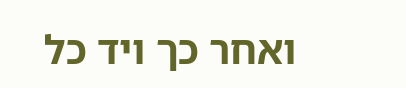ואחר כך ויד כל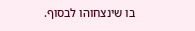בו שינצחוהו לבסוף.